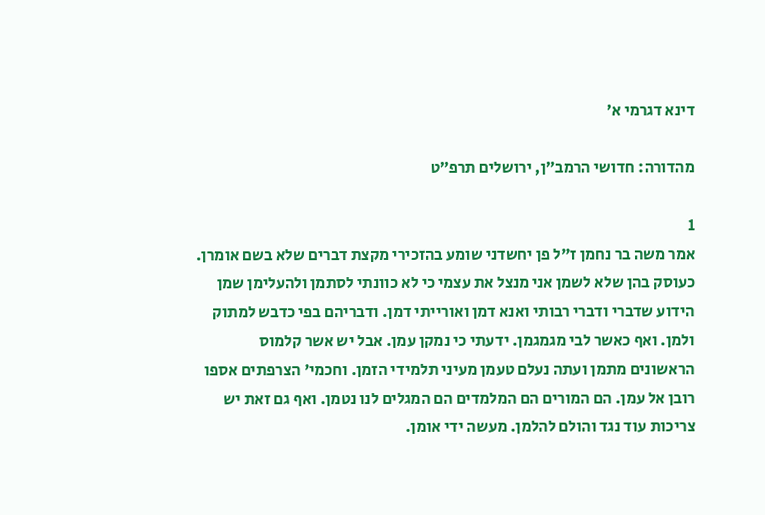דינא דגרמי א׳

מהדורה: חדושי הרמב״ן, ירושלים תרפ״ט

1
אמר משה בר נחמן ז"ל פן יחשדני שומע בהזכירי מקצת דברים שלא בשם אומרן. כעוסק בהן שלא לשמן אני מנצל את עצמי כי לא כוונתי לסתמן ולהעלימן שמן הידוע שדברי ודברי רבותי ואנא דמן ואורייתי דמן. ודבריהם בפי כדבש למתוק ולמן. ואף כאשר לבי מגמגמן. ידעתי כי נמקן עמן. אבל יש אשר קלמוס הראשונים מתמן ועתה נעלם טעמן מעיני תלמידי הזמן. וחכמי' הצרפתים אספו רובן אל עמן. הם המורים הם המלמדים הם המגלים לנו נטמן. ואף גם זאת יש צריכות עוד נגד והולם להלמן. מעשה ידי אומן.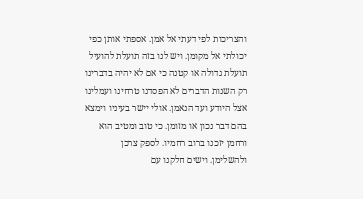והצריכות לפי דעתי אל אמן. אספתי אותן כפי יכולתי אל מקומן. ויש לנו בזה תועלת להועיל תועלת גדולה או קטנה כי אם לא יהיה בדברינו רק השנות הדברים לא הפסדנו טרחינו ועמלינו אצל היודע ועד הנאמן. אולי יישר בעיניו וימצא בהם דבר נכון או מזומן. כי טוב ומטיב הוא ורחמן יזכנו ברוב רחמיו. לספק צרכן ולהשלימן. וישים חלקנו עם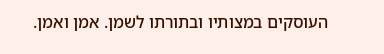העוסקים במצותיו ובתורתו לשמן. אמן ואמן.